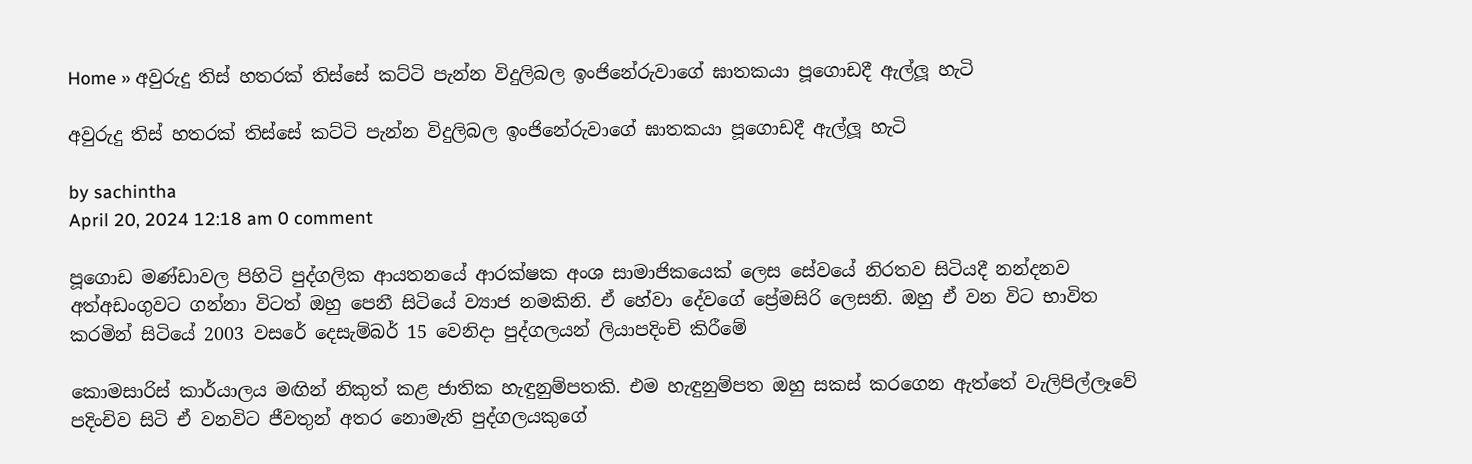Home » අවුරුදු තිස් හතරක් තිස්සේ කට්ටි පැන්න විදුලිබල ඉංජිනේරුවාගේ ඝාතකයා පූගොඩදී ඇල්ලූ හැටි

අවුරුදු තිස් හතරක් තිස්සේ කට්ටි පැන්න විදුලිබල ඉංජිනේරුවාගේ ඝාතකයා පූගොඩදී ඇල්ලූ හැටි

by sachintha
April 20, 2024 12:18 am 0 comment

පූගොඩ මණ්ඩාවල පිහිටි පුද්ගලික ආයතනයේ ආරක්ෂක අංශ සාමාජිකයෙක් ලෙස සේවයේ නිරතව සිටියදී නන්දනව අත්අඩංගුවට ගන්නා විටත් ඔහු පෙනී සිටියේ ව්‍යාජ නමකිනි. ඒ හේවා දේවගේ ප්‍රේමසිරි ලෙසනි. ඔහු ඒ වන විට භාවිත කරමින් සිටියේ 2003 වසරේ දෙසැම්බර් 15 වෙනිදා පුද්ගලයන් ලියාපදිංචි කිරීමේ

කොමසාරිස් කාර්යාලය මඟින් නිකුත් කළ ජාතික හැඳුනුම්පතකි. එම හැඳුනුම්පත ඔහු සකස් කරගෙන ඇත්තේ වැලිපිල්ලෑවේ පදිංචිව සිටි ඒ වනවිට ජීවතුන් අතර නොමැති පුද්ගලයකුගේ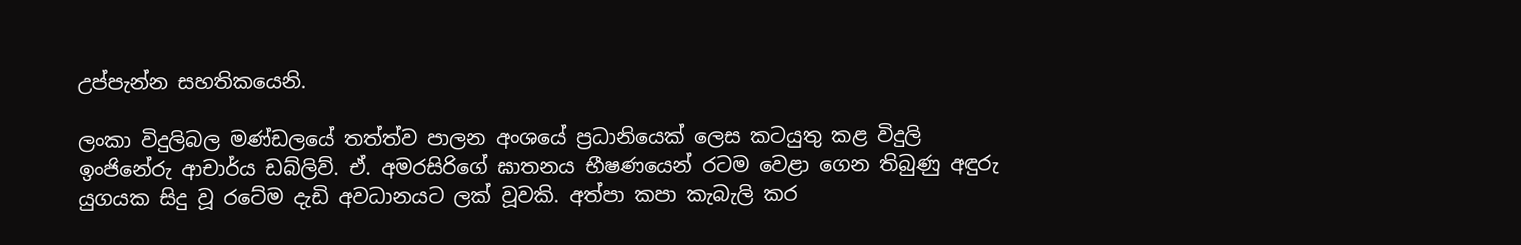උප්පැන්න සහතිකයෙනි.

ලංකා විදුලිබල මණ්ඩලයේ තත්ත්ව පාලන අංශයේ ප්‍රධානියෙක් ලෙස කටයුතු කළ විදුලි ඉංජිනේරු ආචාර්ය ඩබ්ලිව්. ඒ. අමරසිරිගේ ඝාතනය භීෂණයෙන් රටම වෙළා ගෙන තිබුණු අඳුරු යුගයක සිදු වූ රටේම දැඩි අවධානයට ලක් වූවකි. අත්පා කපා කැබැලි කර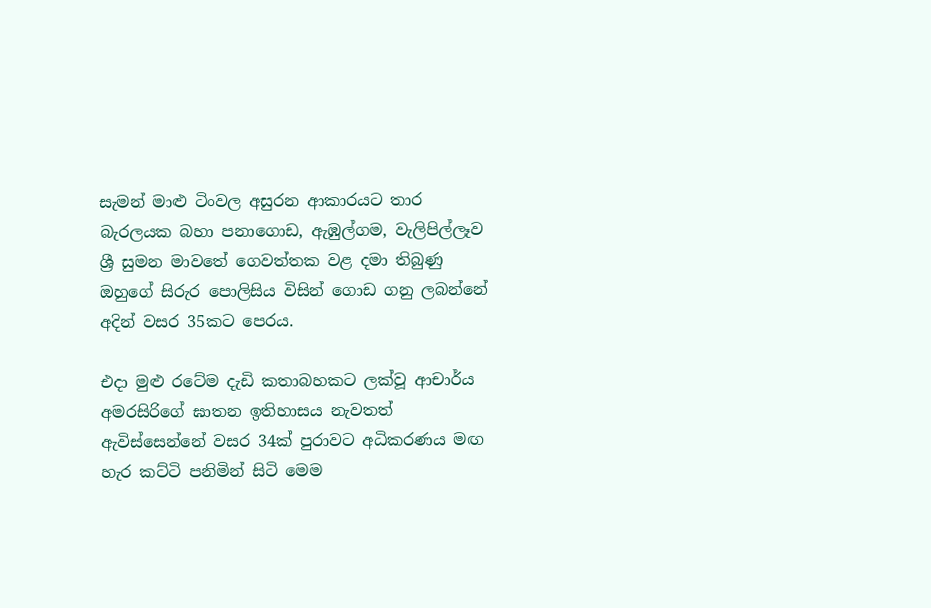සැමන් මාළු ටිංවල අසුරන ආකාරයට තාර බැරලයක බහා පනාගොඩ, ඇඹුල්ගම, වැලිපිල්ලෑව ශ්‍රී සුමන මාවතේ ගෙවත්තක වළ දමා තිබුණු ඔහුගේ සිරුර පොලිසිය විසින් ගොඩ ගනු ලබන්නේ අදින් වසර 35කට පෙරය.

එදා මුළු රටේම දැඩි කතාබහකට ලක්වූ ආචාර්ය අමරසිරිගේ ඝාතන ඉතිහාසය නැවතත් ඇවිස්සෙන්නේ වසර 34ක් පුරාවට අධිකරණය මඟ හැර කට්ටි පනිමින් සිටි මෙම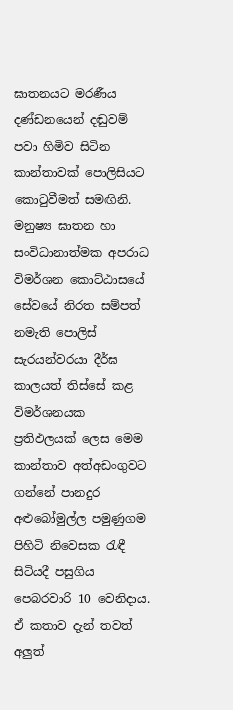ඝාතනයට මරණීය දණ්ඩනයෙන් දඬුවම් පවා හිමිව සිටින කාන්තාවක් පොලිසියට කොටුවීමත් සමඟිනි. මනුෂ්‍ය ඝාතන හා සංවිධානාත්මක අපරාධ විමර්ශන කොට්ඨාසයේ සේවයේ නිරත සම්පත් නමැති පොලිස් සැරයන්වරයා දීර්ඝ කාලයත් තිස්සේ කළ විමර්ශනයක ප්‍රතිඵලයක් ලෙස මෙම කාන්තාව අත්අඩංගුවට ගන්නේ පානදුර අළුබෝමුල්ල පමුණුගම පිහිටි නිවෙසක රැඳී සිටියදී පසුගිය පෙබරවාරි 10 වෙනිදාය. ඒ කතාව දැන් තවත් අලුත්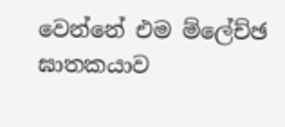වෙන්නේ එම ම්ලේච්ඡ ඝාතකයාව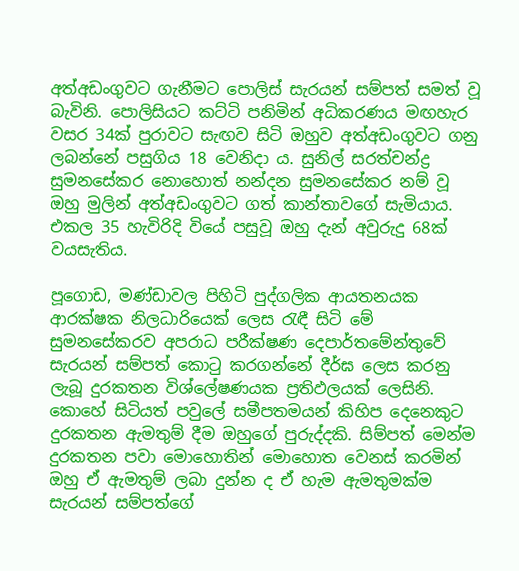අත්අඩංගුවට ගැනීමට පොලිස් සැරයන් සම්පත් සමත් වූ බැවිනි. පොලිසියට කට්ටි පනිමින් අධිකරණය මඟහැර වසර 34ක් පුරාවට සැඟව සිටි ඔහුව අත්අඩංගුවට ගනු ලබන්නේ පසුගිය 18 වෙනිදා ය. සුනිල් සරත්චන්ද්‍ර සුමනසේකර නොහොත් නන්දන සුමනසේකර නම් වූ ඔහු මුලින් අත්අඩංගුවට ගත් කාන්තාවගේ සැමියාය. එකල 35 හැවිරිදි වියේ පසුවූ ඔහු දැන් අවුරුදු 68ක් වයසැතිය.

පූගොඩ, මණ්ඩාවල පිහිටි පුද්ගලික ආයතනයක ආරක්ෂක නිලධාරියෙක් ලෙස රැඳී සිටි මේ සුමනසේකරව අපරාධ පරීක්ෂණ දෙපාර්තමේන්තුවේ සැරයන් සම්පත් කොටු කරගන්නේ දීර්ඝ ලෙස කරනු ලැබූ දුරකතන විශ්ලේෂණයක ප්‍රතිඵලයක් ලෙසිනි. කොහේ සිටියත් පවුලේ සමීපතමයන් කිහිප දෙනෙකුට දුරකතන ඇමතුම් දීම ඔහුගේ පුරුද්දකි. සිම්පත් මෙන්ම දුරකතන පවා මොහොතින් මොහොත වෙනස් කරමින් ඔහු ඒ ඇමතුම් ලබා දුන්න ද ඒ හැම ඇමතුමක්ම සැරයන් සම්පත්ගේ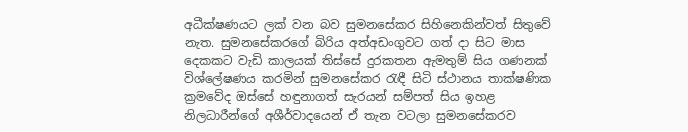අධීක්ෂණයට ලක් වන බව සුමනසේකර සිහිනෙකින්වත් සිතුවේ නැත. සුමනසේකරගේ බිරිය අත්අඩංගුවට ගත් දා සිට මාස දෙකකට වැඩි කාලයක් තිස්සේ දුරකතන ඇමතුම් සිය ගණනක් විශ්ලේෂණය කරමින් සුමනසේකර රැඳී සිටි ස්ථානය තාක්ෂණික ක්‍රමවේද ඔස්සේ හඳුනාගත් සැරයන් සම්පත් සිය ඉහළ නිලධාරීන්ගේ අශීර්වාදයෙන් ඒ තැන වටලා සුමනසේකරව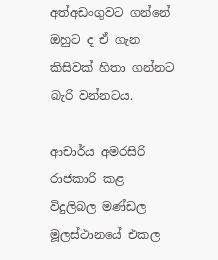අත්අඩංගුවට ගන්නේ ඔහුට ද ඒ ගැන කිසිවක් හිතා ගන්නට බැරි වන්නටය.

ආචාර්ය අමරසිරි රාජකාරි කළ විදුලිබල මණ්ඩල මූලස්ථානයේ එකල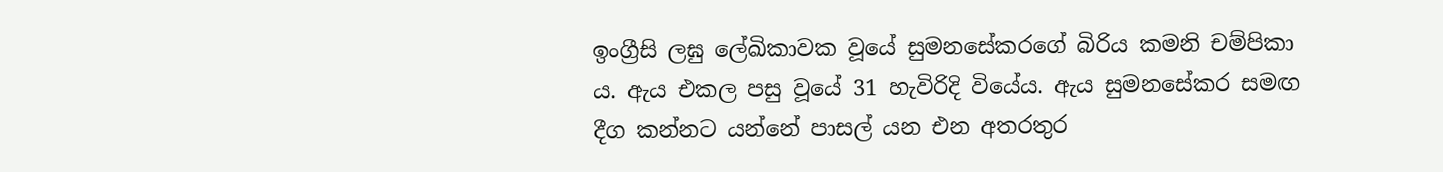ඉංග්‍රීසි ලඝු ලේඛිකාවක වූයේ සුමනසේකරගේ බිරිය කමනි චම්පිකා ය. ඇය එකල පසු වූයේ 31 හැවිරිදි වියේය. ඇය සුමනසේකර සමඟ දීග කන්නට යන්නේ පාසල් යන එන අතරතුර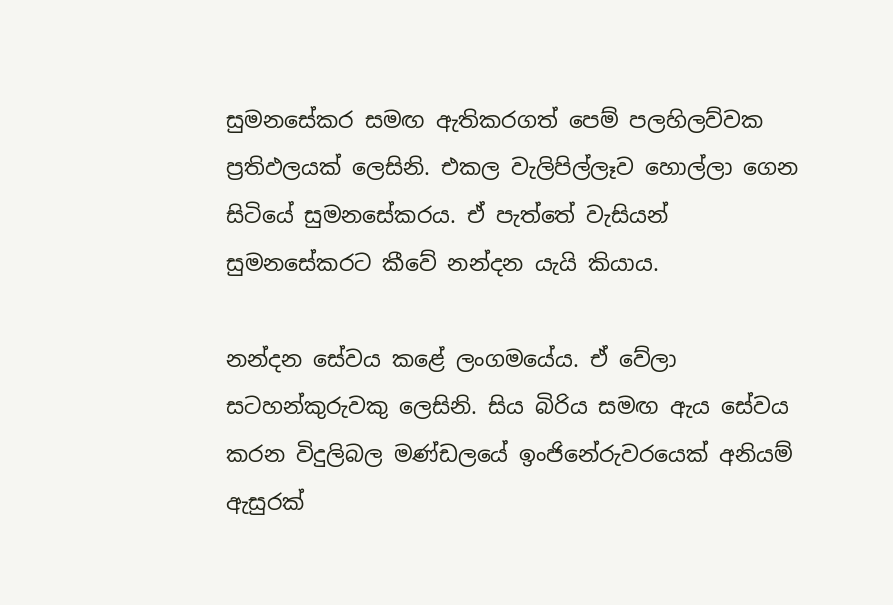සුමනසේකර සමඟ ඇතිකරගත් පෙම් පලහිලව්වක ප්‍රතිඵලයක් ලෙසිනි. එකල වැලිපිල්ලෑව හොල්ලා ගෙන සිටියේ සුමනසේකරය. ඒ පැත්තේ වැසියන් සුමනසේකරට කීවේ නන්දන යැයි කියාය.

නන්දන සේවය කළේ ලංගමයේය. ඒ වේලා සටහන්කුරුවකු ලෙසිනි. සිය බිරිය සමඟ ඇය සේවය කරන විදුලිබල මණ්ඩලයේ ඉංජිනේරුවරයෙක් අනියම් ඇසුරක්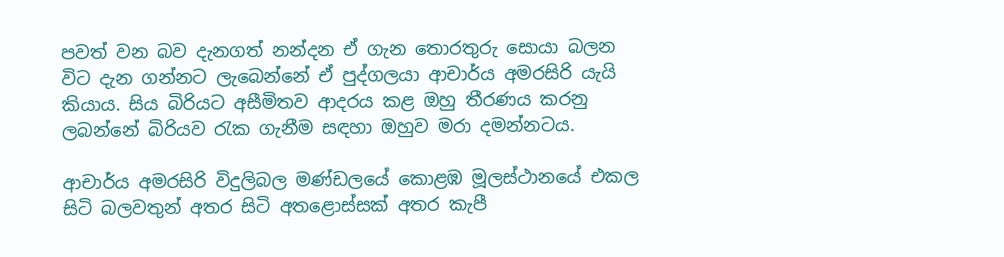පවත් වන බව දැනගත් නන්දන ඒ ගැන තොරතුරු සොයා බලන විට දැන ගන්නට ලැබෙන්නේ ඒ පුද්ගලයා ආචාර්ය අමරසිරි යැයි කියාය. සිය බිරියට අසීමිතව ආදරය කළ ඔහු තීරණය කරනු ලබන්නේ බිරියව රැක ගැනීම සඳහා ඔහුව මරා දමන්නටය.

ආචාර්ය අමරසිරි විදුලිබල මණ්ඩලයේ කොළඹ මූලස්ථානයේ එකල සිටි බලවතුන් අතර සිටි අතළොස්සක් අතර කැපී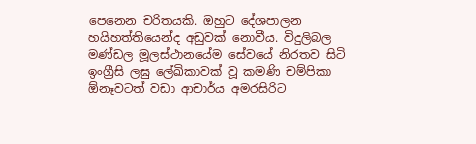පෙනෙන චරිතයකි. ඔහුට දේශපාලන හයිහත්තියෙන්ද අඩුවක් නොවීය. විදුලිබල මණ්ඩල මූලස්ථානයේම සේවයේ නිරතව සිටි ඉංග්‍රීසි ලඝු ලේඛිකාවක් වූ කමණි චම්පිකා ඕනෑවටත් වඩා ආචාර්ය අමරසිරිට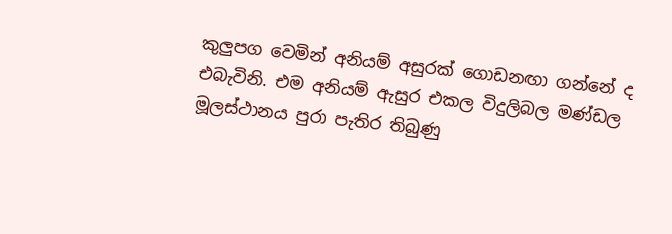කුලුපග වෙමින් අනියම් අසුරක් ගොඩනඟා ගන්නේ ද එබැවිනි. එම අනියම් ඇසුර එකල විදුලිබල මණ්ඩල මූලස්ථානය පුරා පැතිර තිබුණු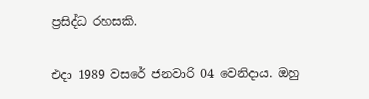ප්‍රසිද්ධ රහසකි.

එදා 1989 වසරේ ජනවාරි 04 වෙනිදාය. ඔහු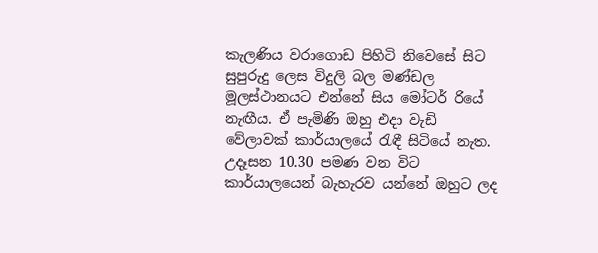කැලණිය වරාගොඩ පිහිටි නිවෙසේ සිට සුපුරුදු ලෙස විදුලි බල මණ්ඩල මූලස්ථානයට එන්නේ සිය මෝටර් රියේ නැඟීය. ඒ පැමිණි ඔහු එදා වැඩි වේලාවක් කාර්යාලයේ රැඳී සිටියේ නැත. උදෑසන 10.30 පමණ වන විට කාර්යාලයෙන් බැහැරව යන්නේ ඔහුට ලද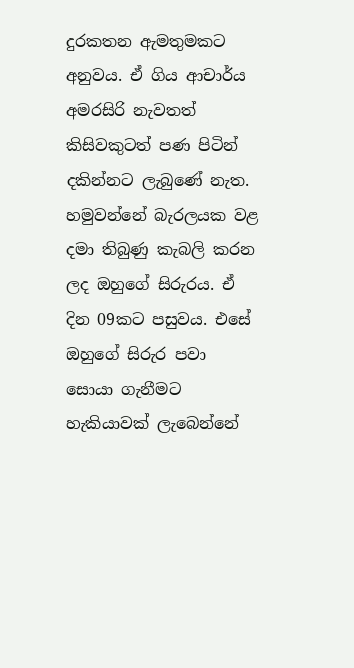දුරකතන ඇමතුමකට අනුවය. ඒ ගිය ආචාර්ය අමරසිරි නැවතත් කිසිවකුටත් පණ පිටින් දකින්නට ලැබුණේ නැත. හමුවන්නේ බැරලයක වළ දමා තිබුණු කැබලි කරන ලද ඔහුගේ සිරුරය. ඒ දින 09කට පසුවය. එසේ ඔහුගේ සිරුර පවා සොයා ගැනීමට හැකියාවක් ලැබෙන්නේ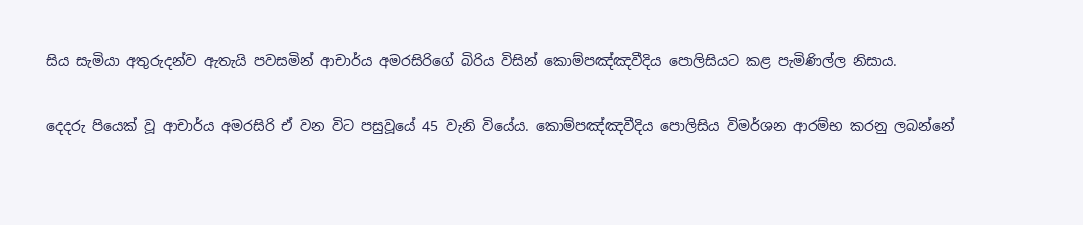සිය සැමියා අතුරුදන්ව ඇතැයි පවසමින් ආචාර්ය අමරසිරිගේ බිරිය විසින් කොම්පඤ්ඤවීදිය පොලිසියට කළ පැමිණිල්ල නිසාය.

දෙදරු පියෙක් වූ ආචාර්ය අමරසිරි ඒ වන විට පසුවූයේ 45 වැනි වියේය. කොම්පඤ්ඤවීදිය පොලිසිය විමර්ශන ආරම්භ කරනු ලබන්නේ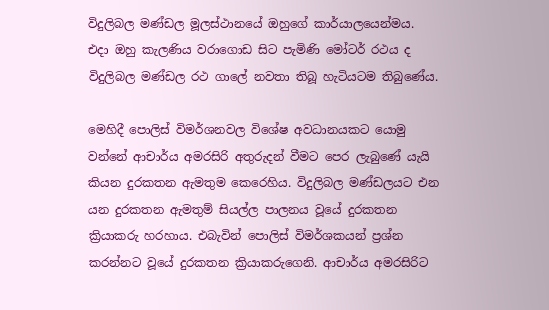විදුලිබල මණ්ඩල මූලස්ථානයේ ඔහුගේ කාර්යාලයෙන්මය. එදා ඔහු කැලණිය වරාගොඩ සිට පැමිණි මෝටර් රථය ද විදුලිබල මණ්ඩල රථ ගාලේ නවතා තිබූ හැටියටම තිබුණේය.

මෙහිදී පොලිස් විමර්ශනවල විශේෂ අවධානයකට යොමු වන්නේ ආචාර්ය අමරසිරි අතුරුදන් වීමට පෙර ලැබුණේ යැයි කියන දුරකතන ඇමතුම කෙරෙහිය. විදුලිබල මණ්ඩලයට එන යන දුරකතන ඇමතුම් සියල්ල පාලනය වූයේ දුරකතන ක්‍රියාකරු හරහාය. එබැවින් පොලිස් විමර්ශකයන් ප්‍රශ්න කරන්නට වූයේ දුරකතන ක්‍රියාකරුගෙනි. ආචාර්ය අමරසිරිට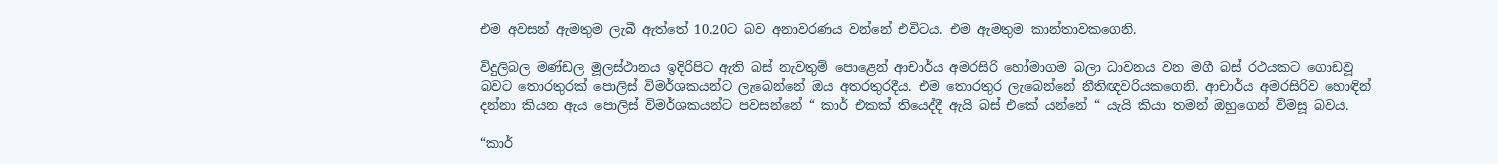එම අවසන් ඇමතුම ලැබී ඇත්තේ 10.20ට බව අනාවරණය වන්නේ එවිටය. එම ඇමතුම කාන්තාවකගෙනි.

විදුලිබල මණ්ඩල මූලස්ථානය ඉදිරිපිට ඇති බස් නැවතුම් පොළෙන් ආචාර්ය අමරසිරි හෝමාගම බලා ධාවනය වන මගී බස් රථයකට ගොඩවූ බවට තොරතුරක් පොලිස් විමර්ශකයන්ට ලැබෙන්නේ ඔය අතරතුරදීය. එම තොරතුර ලැබෙන්නේ නීතිඥවරියකගෙනි. ආචාර්ය අමරසිරිව හොඳින් දන්නා කියන ඇය පොලිස් විමර්ශකයන්ට පවසන්නේ “ කාර් එකක් තියෙද්දී ඇයි බස් එකේ යන්නේ “ යැයි කියා තමන් ඔහුගෙන් විමසූ බවය.

“කාර්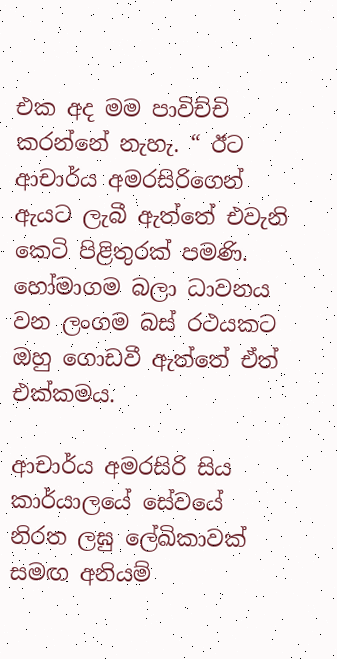එක අද මම පාවිච්චි කරන්නේ නැහැ. “ ඊට ආචාර්ය අමරසිරිගෙන් ඇයට ලැබී ඇත්තේ එවැනි කෙටි පිළිතුරක් පමණි. හෝමාගම බලා ධාවනය වන ලංගම බස් රථයකට ඔහු ගොඩවී ඇත්තේ ඒත් එක්කමය.

ආචාර්ය අමරසිරි සිය කාර්යාලයේ සේවයේ නිරත ලඝු ලේඛිකාවක් සමඟ අනියම්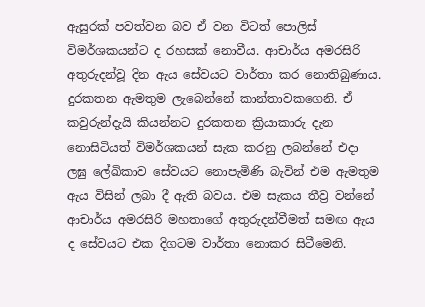ඇසුරක් පවත්වන බව ඒ වන විටත් පොලිස් විමර්ශකයන්ට ද රහසක් නොවීය. ආචාර්ය අමරසිරි අතුරුදන්වූ දින ඇය සේවයට වාර්තා කර නොතිබුණාය. දුරකතන ඇමතුම ලැබෙන්නේ කාන්තාවකගෙනි. ඒ කවුරුන්දැයි කියන්නට දුරකතන ක්‍රියාකාරු දැන නොසිටියත් විමර්ශකයන් සැක කරනු ලබන්නේ එදා ලඝු ලේඛිකාව සේවයට නොපැමිණි බැවින් එම ඇමතුම ඇය විසින් ලබා දී ඇති බවය. එම සැකය තීව්‍ර වන්නේ ආචාර්ය අමරසිරි මහතාගේ අතුරුදන්වීමත් සමඟ ඇය ද සේවයට එක දිගටම වාර්තා නොකර සිටීමෙනි.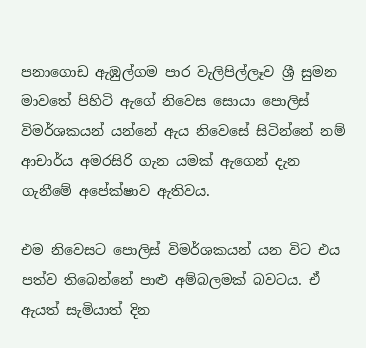පනාගොඩ ඇඹුල්ගම පාර වැලිපිල්ලෑව ශ්‍රී සුමන මාවතේ පිහිටි ඇගේ නිවෙස සොයා පොලිස් විමර්ශකයන් යන්නේ ඇය නිවෙසේ සිටින්නේ නම් ආචාර්ය අමරසිරි ගැන යමක් ඇගෙන් දැන ගැනීමේ අපේක්ෂාව ඇතිවය.

එම නිවෙසට පොලිස් විමර්ශකයන් යන විට එය පත්ව තිබෙන්නේ පාළු අම්බලමක් බවටය. ඒ ඇයත් සැමියාත් දින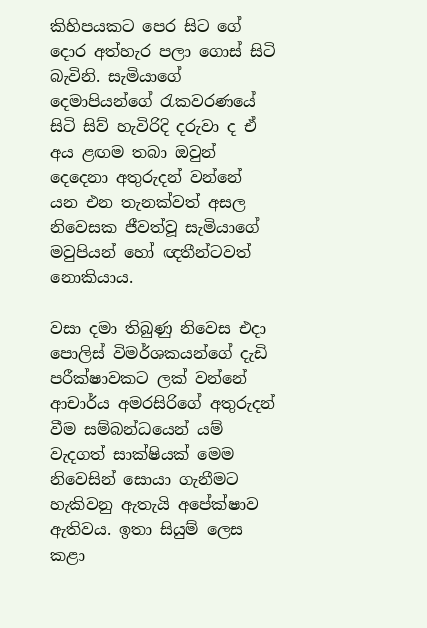කිහිපයකට පෙර සිට ගේ දොර අත්හැර පලා ගොස් සිටි බැවිනි. සැමියාගේ දෙමාපියන්ගේ රැකවරණයේ සිටි සිව් හැවිරිදි දරුවා ද ඒ අය ළඟම තබා ඔවුන් දෙදෙනා අතුරුදන් වන්නේ යන එන තැනක්වත් අසල නිවෙසක ජීවත්වූ සැමියාගේ මවුපියන් හෝ ඥතීන්ටවත් නොකියාය.

වසා දමා තිබුණු නිවෙස එදා පොලිස් විමර්ශකයන්ගේ දැඩි පරීක්ෂාවකට ලක් වන්නේ ආචාර්ය අමරසිරිගේ අතුරුදන් වීම සම්බන්ධයෙන් යම් වැදගත් සාක්ෂියක් මෙම නිවෙසින් සොයා ගැනීමට හැකිවනු ඇතැයි අපේක්ෂාව ඇතිවය. ඉතා සියුම් ලෙස කළා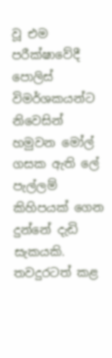වූ එම පරීක්ෂාවේදී පොලිස් විමර්ශකයන්ට නිවෙසින් හමුවන මෝල් ගසක ඇති ලේ පැල්ලම් කිහිපයක් ගෙන දුන්නේ දැඩි සැකයකි. තවදුරටත් කළ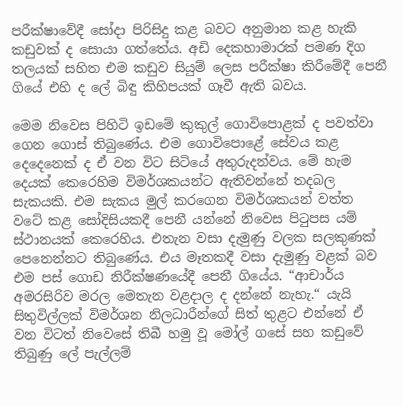පරීක්ෂාවේදී සෝදා පිරිසිදු කළ බවට අනුමාන කළ හැකි කඩුවක් ද සොයා ගත්තේය. අඩි දෙකහාමාරක් පමණ දිග තලයක් සහිත එම කඩුව සියුම් ලෙස පරීක්ෂා කිරීමේදී පෙනී ගියේ එහි ද ලේ බිඳු කිහිපයක් ගෑවී ඇති බවය.

මෙම නිවෙස පිහිටි ඉඩමේ කුකුල් ගොවිපොළක් ද පවත්වා ගෙන ගොස් තිබුණේය. එම ගොවිපොළේ සේවය කළ දෙදෙනෙක් ද ඒ වන විට සිටියේ අතුරුදන්වය. මේ හැම දෙයක් කෙරෙහිම විමර්ශකයන්ට ඇතිවන්නේ තදබල සැකයකි. එම සැකය මුල් කරගෙන විමර්ශකයන් වත්ත වටේ කළ සෝදිසියකදී පෙනී යන්නේ නිවෙස පිටුපස යම් ස්ථානයක් කෙරෙහිය. එතැන වසා දැමුණු වලක සලකුණක් පෙනෙන්නට තිබුණේය. එය මෑතකදී වසා දැමුණු වළක් බව එම පස් ගොඩ නිරීක්ෂණයේදී පෙනී ගියේය. “ආචාර්ය අමරසිරිව මරල මෙතැන වළදාල ද දන්නේ නැහැ.“ යැයි සිතුවිල්ලක් විමර්ශන නිලධාරීන්ගේ සිත් තුළට එන්නේ ඒ වන විටත් නිවෙසේ තිබී හමු වූ මෝල් ගසේ සහ කඩුවේ තිබුණු ලේ පැල්ලම්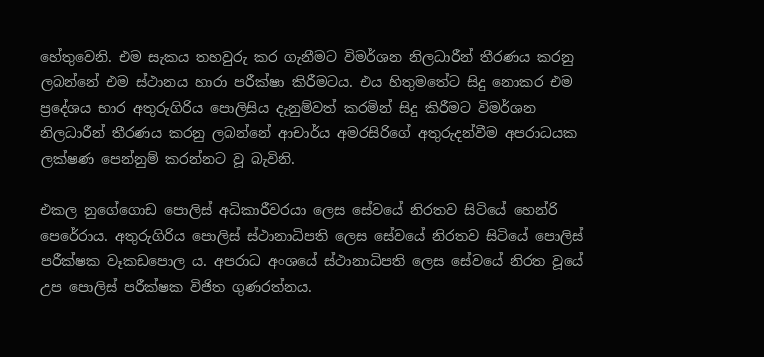හේතුවෙනි. එම සැකය තහවුරු කර ගැනීමට විමර්ශන නිලධාරීන් තීරණය කරනු ලබන්නේ එම ස්ථානය හාරා පරීක්ෂා කිරීමටය. එය හිතුමතේට සිදු නොකර එම ප්‍රදේශය භාර අතුරුගිරිය පොලිසිය දැනුම්වත් කරමින් සිදු කිරීමට විමර්ශන නිලධාරීන් තීරණය කරනු ලබන්නේ ආචාර්ය අමරසිරිගේ අතුරුදන්වීම අපරාධයක ලක්ෂණ පෙන්නුම් කරන්නට වූ බැවිනි.

එකල නුගේගොඩ පොලිස් අධිකාරීවරයා ලෙස සේවයේ නිරතව සිටියේ හෙන්රි පෙරේරාය. අතුරුගිරිය පොලිස් ස්ථානාධිපති ලෙස සේවයේ නිරතව සිටියේ පොලිස් පරීක්ෂක වෑකඩපොල ය. අපරාධ අංශයේ ස්ථානාධිපති ලෙස සේවයේ නිරත වූයේ උප පොලිස් පරීක්ෂක විජිත ගුණරත්නය.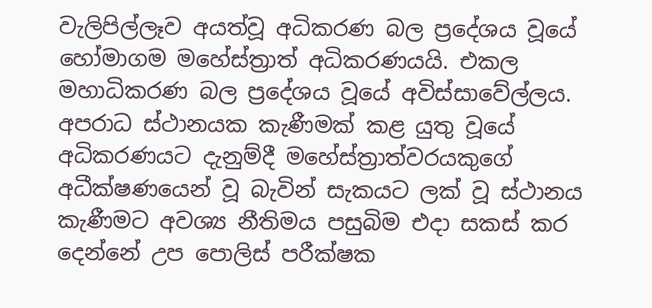වැලිපිල්ලෑව අයත්වූ අධිකරණ බල ප්‍රදේශය වූයේ හෝමාගම මහේස්ත්‍රාත් අධිකරණයයි. එකල මහාධිකරණ බල ප්‍රදේශය වූයේ අවිස්සාවේල්ලය. අපරාධ ස්ථානයක කැණීමක් කළ යුතු වූයේ අධිකරණයට දැනුම්දී මහේස්ත්‍රාත්වරයකුගේ අධීක්ෂණයෙන් වූ බැවින් සැකයට ලක් වූ ස්ථානය කැණීමට අවශ්‍ය නීතිමය පසුබිම එදා සකස් කර දෙන්නේ උප පොලිස් පරීක්ෂක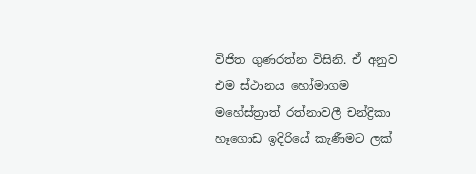විජිත ගුණරත්න විසිනි. ඒ අනුව එම ස්ථානය හෝමාගම මහේස්ත්‍රාත් රත්නාවලී චන්ද්‍රිකා හෑගොඩ ඉදිරියේ කැණීමට ලක්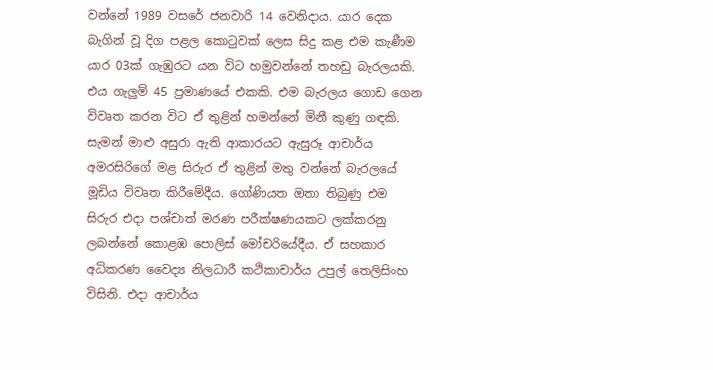වන්නේ 1989 වසරේ ජනවාරි 14 වෙනිදාය. යාර දෙක බැගින් වූ දිග පළල කොටුවක් ලෙස සිදු කළ එම කැණීම යාර 03ක් ගැඹුරට යන විට හමුවන්නේ තහඩු බැරලයකි. එය ගැලුම් 45 ප්‍රමාණයේ එකකි. එම බැරලය ගොඩ ගෙන විවෘත කරන විට ඒ තුළින් හමන්නේ මිනී කුණු ගඳකි. සැමන් මාළු අසුරා ඇති ආකාරයට ඇසුරූ ආචාර්ය අමරසිරිගේ මළ සිරුර ඒ තුළින් මතු වන්නේ බැරලයේ මූඩිය විවෘත කිරීමේදීය. ගෝණියත ඔතා තිබුණු එම සිරුර එදා පශ්චාත් මරණ පරීක්ෂණයකට ලක්කරනු ලබන්නේ කොළඹ පොලිස් මෝචරියේදීය. ඒ සහකාර අධිකරණ වෛද්‍ය නිලධාරී කථිකාචාර්ය උපුල් තෙලිසිංහ විසිනි. එදා ආචාර්ය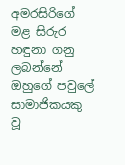අමරසිරිගේ මළ සිරුර හඳුනා ගනු ලබන්නේ ඔහුගේ පවුලේ සාමාජිකයකු වූ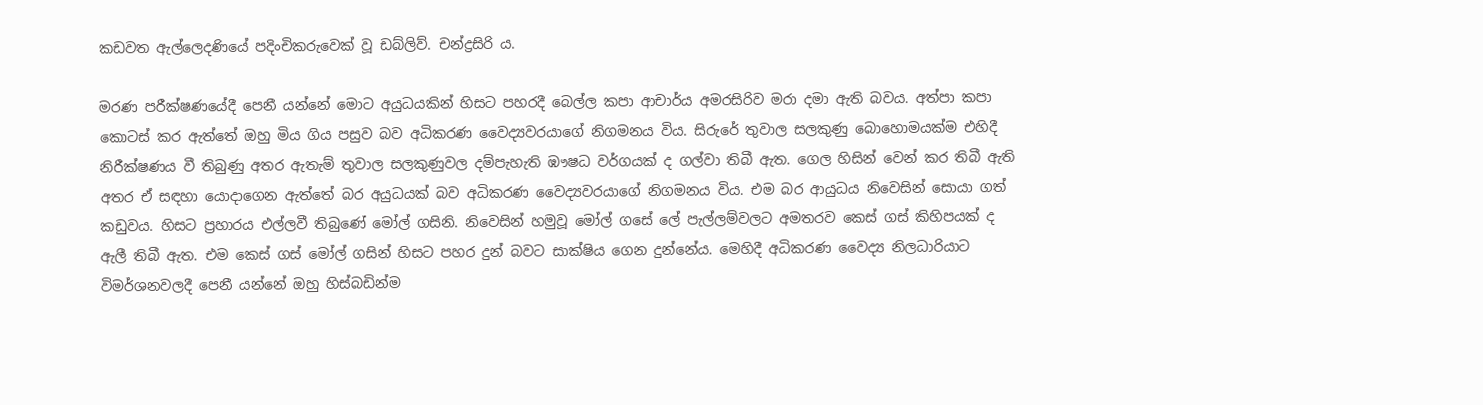කඩවත ඇල්ලෙදණියේ පදිංචිකරුවෙක් වූ ඩබ්ලිව්. චන්ද්‍රසිරි ය.

මරණ පරීක්ෂණයේදී පෙනී යන්නේ මොට අයුධයකින් හිසට පහරදී බෙල්ල කපා ආචාර්ය අමරසිරිව මරා දමා ඇති බවය. අත්පා කපා කොටස් කර ඇත්තේ ඔහු මිය ගිය පසුව බව අධිකරණ වෛද්‍යවරයාගේ නිගමනය විය. සිරුරේ තුවාල සලකුණු බොහොමයක්ම එහිදී නිරීක්ෂණය වී තිබුණු අතර ඇතැම් තුවාල සලකුණුවල දම්පැහැති ඹෟෂධ වර්ගයක් ද ගල්වා තිබී ඇත. ගෙල හිසින් වෙන් කර තිබී ඇති අතර ඒ සඳහා යොදාගෙන ඇත්තේ බර අයුධයක් බව අධිකරණ වෛද්‍යවරයාගේ නිගමනය විය. එම බර ආයුධය නිවෙසින් සොයා ගත් කඩුවය. හිසට ප්‍රහාරය එල්ලවී තිබුණේ මෝල් ගසිනි. නිවෙසින් හමුවූ මෝල් ගසේ ලේ පැල්ලම්වලට අමතරව කෙස් ගස් කිහිපයක් ද ඇලී තිබී ඇත. එම කෙස් ගස් මෝල් ගසින් හිසට පහර දුන් බවට සාක්ෂිය ගෙන දුන්නේය. මෙහිදී අධිකරණ වෛද්‍ය නිලධාරියාට විමර්ශනවලදී පෙනී යන්නේ ඔහු හිස්බඩින්ම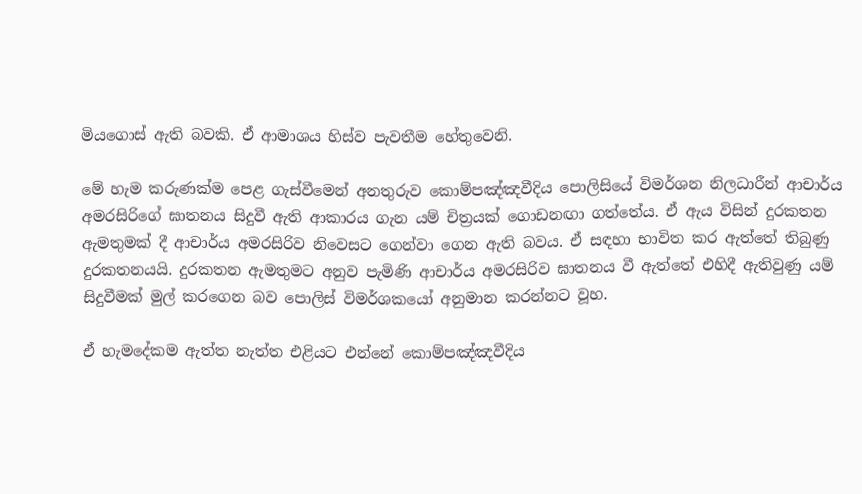මියගොස් ඇති බවකි. ඒ ආමාශය හිස්ව පැවතීම හේතුවෙනි.

මේ හැම කරුණක්ම පෙළ ගැස්වීමෙන් අනතුරුව කොම්පඤ්ඤවීදිය පොලිසියේ විමර්ශන නිලධාරීන් ආචාර්ය අමරසිරිගේ ඝාතනය සිදුවී ඇති ආකාරය ගැන යම් චිත්‍රයක් ගොඩනඟා ගත්තේය. ඒ ඇය විසින් දුරකතන ඇමතුමක් දී ආචාර්ය අමරසිරිව නිවෙසට ගෙන්වා ගෙන ඇති බවය. ඒ සඳහා භාවිත කර ඇත්තේ තිබුණු දුරකතනයයි. දුරකතන ඇමතුමට අනුව පැමිණි ආචාර්ය අමරසිරිව ඝාතනය වී ඇත්තේ එහිදී ඇතිවුණු යම් සිදුවීමක් මුල් කරගෙන බව පොලිස් විමර්ශකයෝ අනුමාන කරන්නට වූහ.

ඒ හැමදේකම ඇත්ත නැත්ත එළියට එන්නේ කොම්පඤ්ඤවීදිය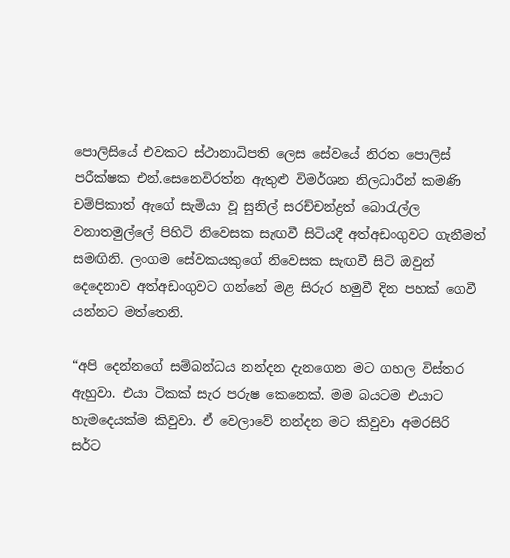පොලිසියේ එවකට ස්ථානාධිපති ලෙස සේවයේ නිරත පොලිස් පරීක්ෂක එන්.සෙනෙවිරත්න ඇතුළු විමර්ශන නිලධාරීන් කමණි චම්පිකාත් ඇගේ සැමියා වූ සුනිල් සරච්චන්ද්‍රත් බොරැල්ල වනාතමුල්ලේ පිහිටි නිවෙසක සැඟවී සිටියදී අත්අඩංගුවට ගැනීමත් සමඟිනි. ලංගම සේවකයකුගේ නිවෙසක සැඟවී සිටි ඔවුන් දෙදෙනාව අත්අඩංගුවට ගන්නේ මළ සිරුර හමුවී දින පහක් ගෙවී යන්නට මත්තෙනි.

“අපි දෙන්නගේ සම්බන්ධය නන්දන දැනගෙන මට ගහල විස්තර ඇහුවා. එයා ටිකක් සැර පරුෂ කෙනෙක්. මම බයටම එයාට හැමදෙයක්ම කිවුවා. ඒ වෙලාවේ නන්දන මට කිවුවා අමරසිරි සර්ට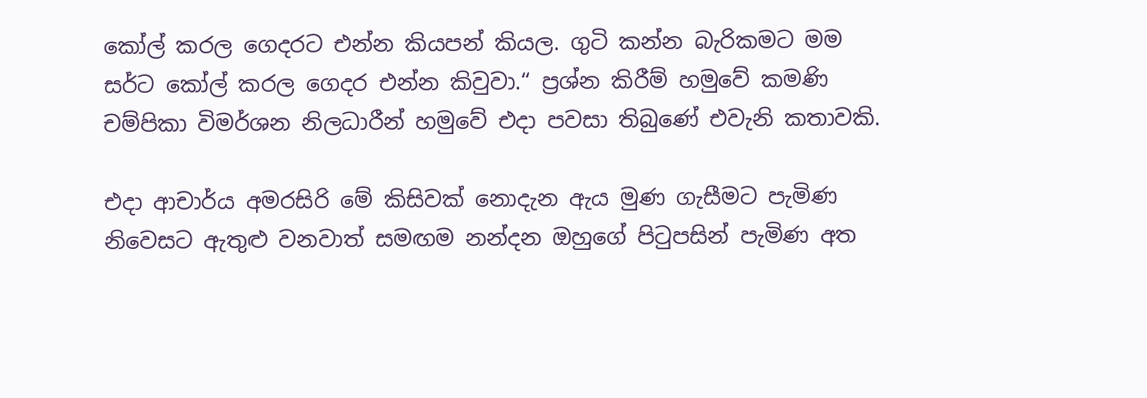කෝල් කරල ගෙදරට එන්න කියපන් කියල. ගුටි කන්න බැරිකමට මම සර්ට කෝල් කරල ගෙදර එන්න කිවුවා.“ ප්‍රශ්න කිරීම් හමුවේ කමණි චම්පිකා විමර්ශන නිලධාරීන් හමුවේ එදා පවසා තිබුණේ එවැනි කතාවකි.

එදා ආචාර්ය අමරසිරි මේ කිසිවක් නොදැන ඇය මුණ ගැසීමට පැමිණ නිවෙසට ඇතුළු වනවාත් සමඟම නන්දන ඔහුගේ පිටුපසින් පැමිණ අත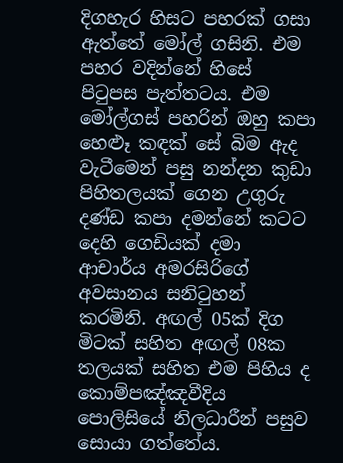දිගහැර හිසට පහරක් ගසා ඇත්තේ මෝල් ගසිනි. එම පහර වදින්නේ හිසේ පිටුපස පැත්තටය. එම මෝල්ගස් පහරින් ඔහු කපා හෙළූ කඳක් සේ බිම ඇද වැටීමෙන් පසු නන්දන කුඩා පිහිතලයක් ගෙන උගුරු දණ්ඩ කපා දමන්නේ කටට දෙහි ගෙඩියක් දමා ආචාර්ය අමරසිරිගේ අවසානය සනිටුහන් කරමිනි. අඟල් 05ක් දිග මිටක් සහිත අඟල් 08ක තලයක් සහිත එම පිහිය ද කොම්පඤ්ඤවීදිය පොලිසියේ නිලධාරීන් පසුව සොයා ගත්තේය.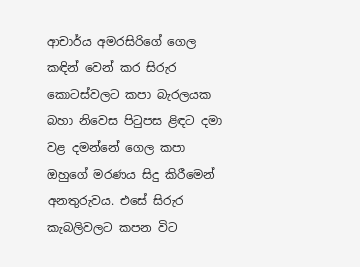ආචාර්ය අමරසිරිගේ ගෙල කඳින් වෙන් කර සිරුර කොටස්වලට කපා බැරලයක බහා නිවෙස පිටුපස ළිඳට දමා වළ දමන්නේ ගෙල කපා ඔහුගේ මරණය සිදු කිරීමෙන් අනතුරුවය. එසේ සිරුර කැබලිවලට කපන විට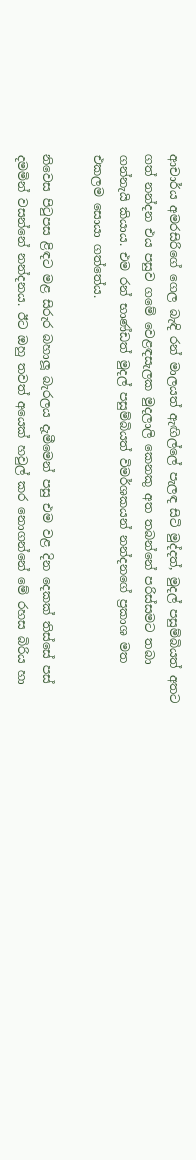ආචාර්ය අමරසිරිගේ ගෙල බැඳි රන් මාලයත් ඇඟිල්ලේ පැලඳ සිටි මුද්දත්, මුදල් පසුම්බියත් අතට ගත් නන්දන එය පසුව ගමේ වෙළඳසැලක මුදලාලි කෙනකු අත තබන්නේ පරිස්සමට තබා ගන්නැයි කියාය. එම රන් භාණ්ඩත් මුදල් පසුම්බියත් විමර්ශකයන් නන්දනගේ ප්‍රකාශ මත එකලම සොයා ගත්තේය.

නිවෙස පිටුපස ළිඳට මළ සිරුර බහාලූ බැරලය දැමීමෙන් පසු එම වළ දින දෙකක් තිස්සේ පස් දමමින් වසන්නේ නන්දනය. ඊට ඔහු තවත් අයෙක් හවුල් කර නොගන්නේ මේ රහස බිරිය හා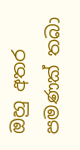ඔහු අතර පමණක් තබා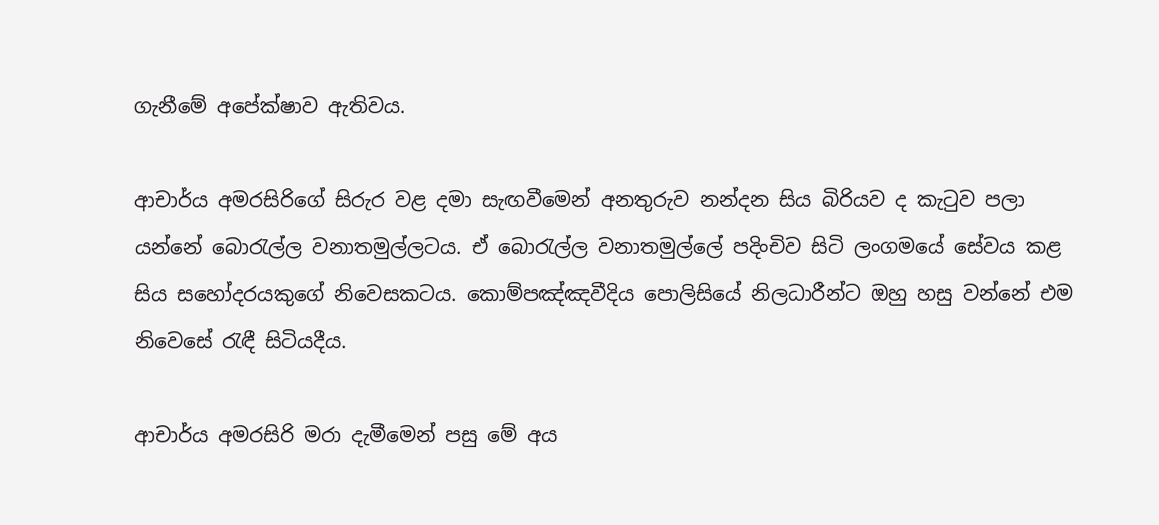ගැනීමේ අපේක්ෂාව ඇතිවය.

ආචාර්ය අමරසිරිගේ සිරුර වළ දමා සැඟවීමෙන් අනතුරුව නන්දන සිය බිරියව ද කැටුව පලා යන්නේ බොරැල්ල වනාතමුල්ලටය. ඒ බොරැල්ල වනාතමුල්ලේ පදිංචිව සිටි ලංගමයේ සේවය කළ සිය සහෝදරයකුගේ නිවෙසකටය. කොම්පඤ්ඤවීදිය පොලිසියේ නිලධාරීන්ට ඔහු හසු වන්නේ එම නිවෙසේ රැඳී සිටියදීය.

ආචාර්ය අමරසිරි මරා දැමීමෙන් පසු මේ අය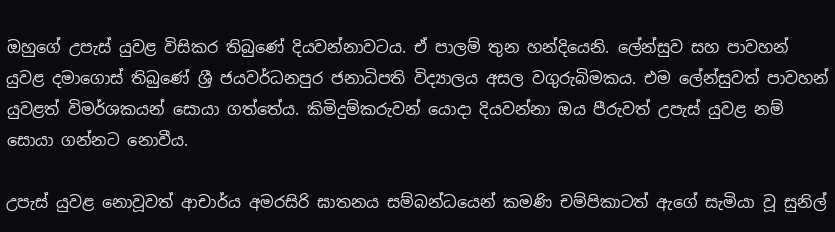ඔහුගේ උපැස් යුවළ විසිකර තිබුණේ දියවන්නාවටය. ඒ පාලම් තුන හන්දියෙනි. ලේන්සුව සහ පාවහන් යුවළ දමාගොස් තිබුණේ ශ්‍රී ජයවර්ධනපුර ජනාධිපති විද්‍යාලය අසල වගුරුබිමකය. එම ලේන්සුවත් පාවහන් යුවළත් විමර්ශකයන් සොයා ගත්තේය. කිමිදුම්කරුවන් යොදා දියවන්නා ඔය පීරුවත් උපැස් යුවළ නම් සොයා ගන්නට නොවීය.

උපැස් යුවළ නොවූවත් ආචාර්ය අමරසිරි ඝාතනය සම්බන්ධයෙන් කමණි චම්පිකාටත් ඇගේ සැමියා වූ සුනිල්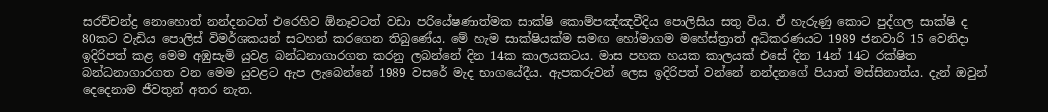සරච්චන්ද්‍ර නොහොත් නන්දනටත් එරෙහිව ඕනෑවටත් වඩා පරියේෂණාත්මක සාක්ෂි කොම්පඤ්ඤවීදිය පොලිසිය සතු විය. ඒ හැරුණු කොට පුද්ගල සාක්ෂි ද 80කට වැඩිය පොලිස් විමර්ශකයන් සටහන් කරගෙන තිබුණේය. මේ හැම සාක්ෂියක්ම සමඟ හෝමාගම මහේස්ත්‍රාත් අධිකරණයට 1989 ජනවාරි 15 වෙනිදා ඉදිරිපත් කළ මෙම අඹුසැමි යුවළ බන්ධනාගාරගත කරනු ලබන්නේ දින 14ක කාලයකටය. මාස පහක හයක කාලයක් එසේ දින 14න් 14ට රක්ෂිත බන්ධනාගාරගත වන මෙම යුවළට ඇප ලැබෙන්නේ 1989 වසරේ මැද භාගයේදීය. ඇපකරුවන් ලෙස ඉදිරිපත් වන්නේ නන්දනගේ පියාත් මස්සිනාත්ය. දැන් ඔවුන් දෙදෙනාම ජීවතුන් අතර නැත.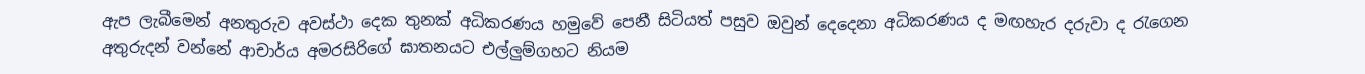ඇප ලැබීමෙන් අනතුරුව අවස්ථා දෙක තුනක් අධිකරණය හමුවේ පෙනී සිටියත් පසුව ඔවුන් දෙදෙනා අධිකරණය ද මඟහැර දරුවා ද රැගෙන අතුරුදන් වන්නේ ආචාර්ය අමරසිරිගේ ඝාතනයට එල්ලුම්ගහට නියම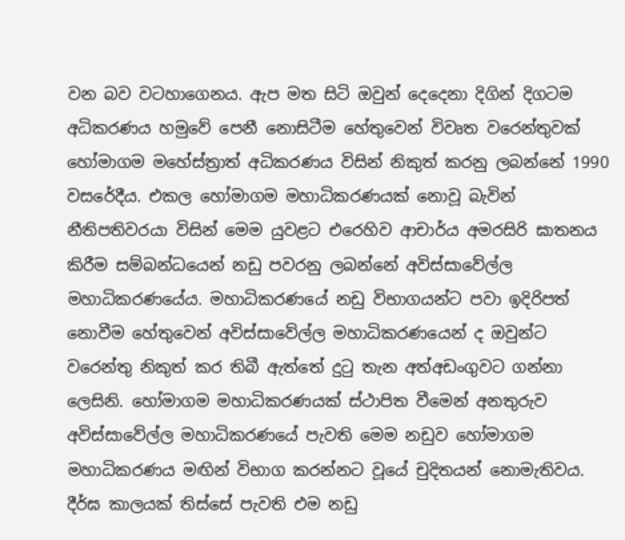වන බව වටහාගෙනය. ඇප මත සිටි ඔවුන් දෙදෙනා දිගින් දිගටම අධිකරණය හමුවේ පෙනී නොසිටීම හේතුවෙන් විවෘත වරෙන්තුවක් හෝමාගම මහේස්ත්‍රාත් අධිකරණය විසින් නිකුත් කරනු ලබන්නේ 1990 වසරේදීය. එකල හෝමාගම මහාධිකරණයක් නොවූ බැවින් නීතිපතිවරයා විසින් මෙම යුවළට එරෙහිව ආචාර්ය අමරසිරි ඝාතනය කිරීම සම්බන්ධයෙන් නඩු පවරනු ලබන්නේ අවිස්සාවේල්ල මහාධිකරණයේය. මහාධිකරණයේ නඩු විභාගයන්ට පවා ඉදිරිපත් නොවීම හේතුවෙන් අවිස්සාවේල්ල මහාධිකරණයෙන් ද ඔවුන්ට වරෙන්තු නිකුත් කර තිබී ඇත්තේ දුටු තැන අත්අඩංගුවට ගන්නා ලෙසිනි. හෝමාගම මහාධිකරණයක් ස්ථාපිත වීමෙන් අනතුරුව අවිස්සාවේල්ල මහාධිකරණයේ පැවති මෙම නඩුව හෝමාගම මහාධිකරණය මඟින් විභාග කරන්නට වූයේ චුදිතයන් නොමැතිවය. දීර්ඝ කාලයක් තිස්සේ පැවති එම නඩු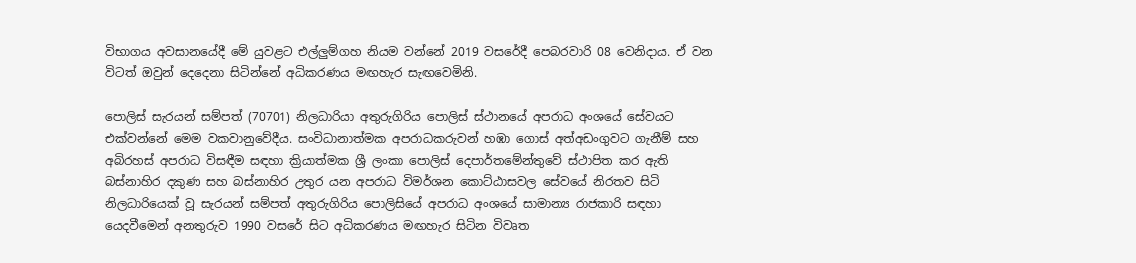විභාගය අවසානයේදී මේ යුවළට එල්ලුම්ගහ නියම වන්නේ 2019 වසරේදී පෙබරවාරි 08 වෙනිදාය. ඒ වන විටත් ඔවුන් දෙදෙනා සිටින්නේ අධිකරණය මඟහැර සැඟවෙමිනි.

පොලිස් සැරයන් සම්පත් (70701) නිලධාරියා අතුරුගිරිය පොලිස් ස්ථානයේ අපරාධ අංශයේ සේවයට එක්වන්නේ මෙම වකවානුවේදීය. සංවිධානාත්මක අපරාධකරුවන් හඹා ගොස් අත්අඩංගුවට ගැනීම් සහ අබිරහස් අපරාධ විසඳීම සඳහා ක්‍රියාත්මක ශ්‍රී ලංකා පොලිස් දෙපාර්තමේන්තුවේ ස්ථාපිත කර ඇති බස්නාහිර දකුණ සහ බස්නාහිර උතුර යන අපරාධ විමර්ශන කොට්ඨාසවල සේවයේ නිරතව සිටි නිලධාරියෙක් වූ සැරයන් සම්පත් අතුරුගිරිය පොලිසියේ අපරාධ අංශයේ සාමාන්‍ය රාජකාරි සඳහා යෙදවීමෙන් අනතුරුව 1990 වසරේ සිට අධිකරණය මඟහැර සිටින විවෘත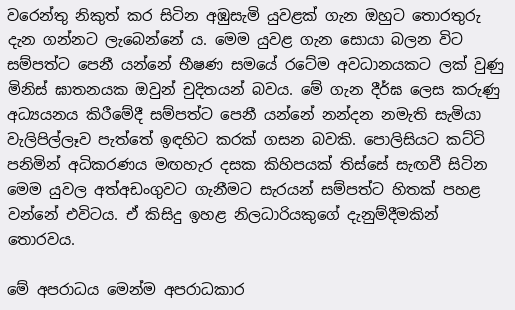වරෙන්තු නිකුත් කර සිටින අඹුසැමි යුවළක් ගැන ඔහුට තොරතුරු දැන ගන්නට ලැබෙන්නේ ය. මෙම යුවළ ගැන සොයා බලන විට සම්පත්ට පෙනී යන්නේ භීෂණ සමයේ රටේම අවධානයකට ලක් වුණු මිනිස් ඝාතනයක ඔවුන් චුදිතයන් බවය. මේ ගැන දීර්ඝ ලෙස කරුණු අධ්‍යයනය කිරීමේදී සම්පත්ට පෙනී යන්නේ නන්දන නමැති සැමියා වැලිපිල්ලෑව පැත්තේ ඉඳහිට කරක් ගසන බවකි. පොලිසියට කට්ටි පනිමින් අධිකරණය මඟහැර දසක කිහිපයක් තිස්සේ සැඟවී සිටින මෙම යුවල අත්අඩංගුවට ගැනීමට සැරයන් සම්පත්ට හිතක් පහළ වන්නේ එවිටය. ඒ කිසිදු ඉහළ නිලධාරියකුගේ දැනුම්දීමකින් තොරවය.

මේ අපරාධය මෙන්ම අපරාධකාර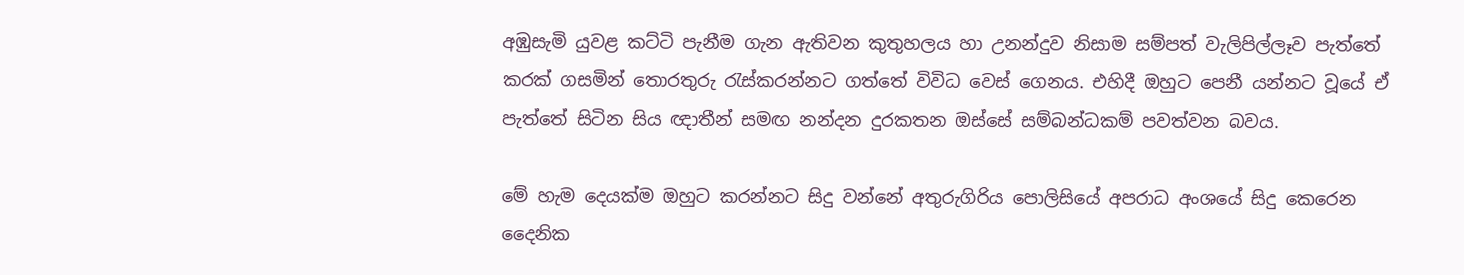අඹුසැමි යුවළ කට්ටි පැනීම ගැන ඇතිවන කුතුහලය හා උනන්දුව නිසාම සම්පත් වැලිපිල්ලෑව පැත්තේ කරක් ගසමින් තොරතුරු රැස්කරන්නට ගත්තේ විවිධ වෙස් ගෙනය. එහිදී ඔහුට පෙනී යන්නට වූයේ ඒ පැත්තේ සිටින සිය ඥාතීන් සමඟ නන්දන දුරකතන ඔස්සේ සම්බන්ධකම් පවත්වන බවය.

මේ හැම දෙයක්ම ඔහුට කරන්නට සිදු වන්නේ අතුරුගිරිය පොලිසියේ අපරාධ අංශයේ සිදු කෙරෙන දෛනික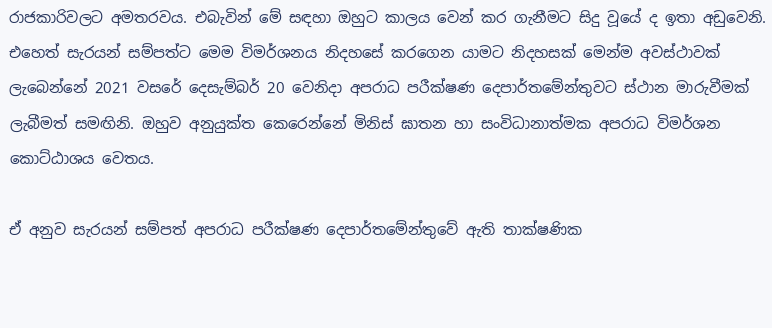රාජකාරිවලට අමතරවය. එබැවින් මේ සඳහා ඔහුට කාලය වෙන් කර ගැනීමට සිදු වූයේ ද ඉතා අඩුවෙනි. එහෙත් සැරයන් සම්පත්ට මෙම විමර්ශනය නිදහසේ කරගෙන යාමට නිදහසක් මෙන්ම අවස්ථාවක් ලැබෙන්නේ 2021 වසරේ දෙසැම්බර් 20 වෙනිදා අපරාධ පරීක්ෂණ දෙපාර්තමේන්තුවට ස්ථාන මාරුවීමක් ලැබීමත් සමඟිනි. ඔහුව අනුයුක්ත කෙරෙන්නේ මිනිස් ඝාතන හා සංවිධානාත්මක අපරාධ විමර්ශන කොට්ඨාශය වෙතය.

ඒ අනුව සැරයන් සම්පත් අපරාධ පරීක්ෂණ දෙපාර්තමේන්තුවේ ඇති තාක්ෂණික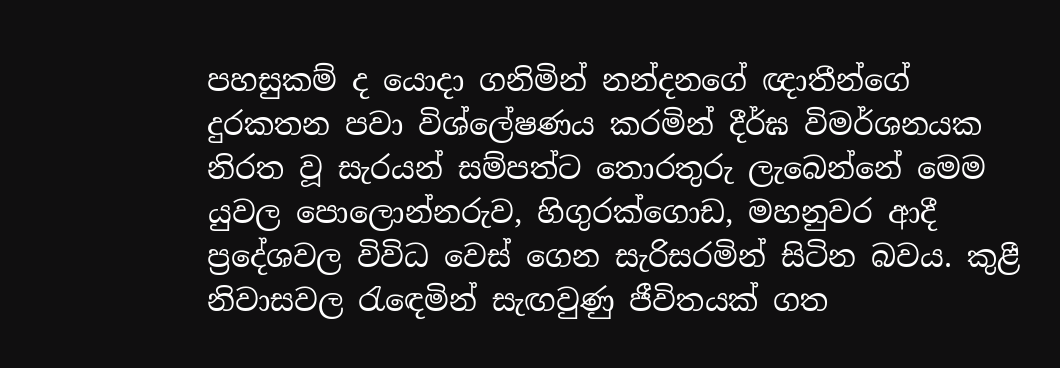පහසුකම් ද යොදා ගනිමින් නන්දනගේ ඥාතීන්ගේ දුරකතන පවා විශ්ලේෂණය කරමින් දීර්ඝ විමර්ශනයක නිරත වූ සැරයන් සම්පත්ට තොරතුරු ලැබෙන්නේ මෙම යුවල පොලොන්නරුව, හිගුරක්ගොඩ, මහනුවර ආදී ප්‍රදේශවල විවිධ වෙස් ගෙන සැරිසරමින් සිටින බවය. කුළී නිවාසවල රැඳෙමින් සැඟවුණු ජීවිතයක් ගත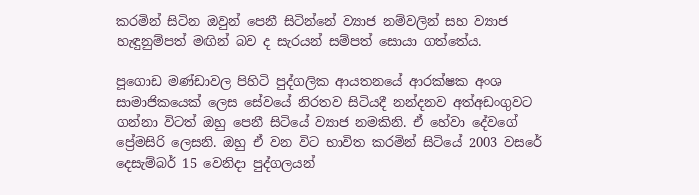කරමින් සිටින ඔවුන් පෙනී සිටින්නේ ව්‍යාජ නම්වලින් සහ ව්‍යාජ හැඳුනුම්පත් මඟින් බව ද සැරයන් සම්පත් සොයා ගත්තේය.

පූගොඩ මණ්ඩාවල පිහිටි පුද්ගලික ආයතනයේ ආරක්ෂක අංශ සාමාජිකයෙක් ලෙස සේවයේ නිරතව සිටියදී නන්දනව අත්අඩංගුවට ගන්නා විටත් ඔහු පෙනී සිටියේ ව්‍යාජ නමකිනි. ඒ හේවා දේවගේ ප්‍රේමසිරි ලෙසනි. ඔහු ඒ වන විට භාවිත කරමින් සිටියේ 2003 වසරේ දෙසැම්බර් 15 වෙනිදා පුද්ගලයන්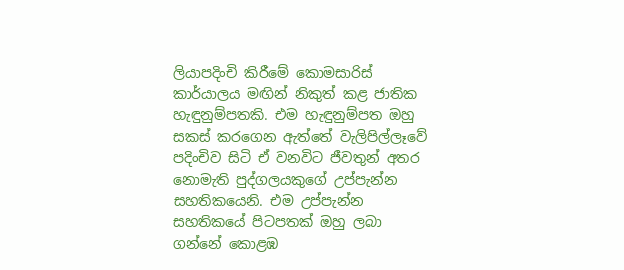ලියාපදිංචි කිරීමේ කොමසාරිස් කාර්යාලය මඟින් නිකුත් කළ ජාතික හැඳුනුම්පතකි. එම හැඳුනුම්පත ඔහු සකස් කරගෙන ඇත්තේ වැලිපිල්ලෑවේ පදිංචිව සිටි ඒ වනවිට ජීවතුන් අතර නොමැති පුද්ගලයකුගේ උප්පැන්න සහතිකයෙනි. එම උප්පැන්න සහතිකයේ පිටපතක් ඔහු ලබා ගන්නේ කොළඹ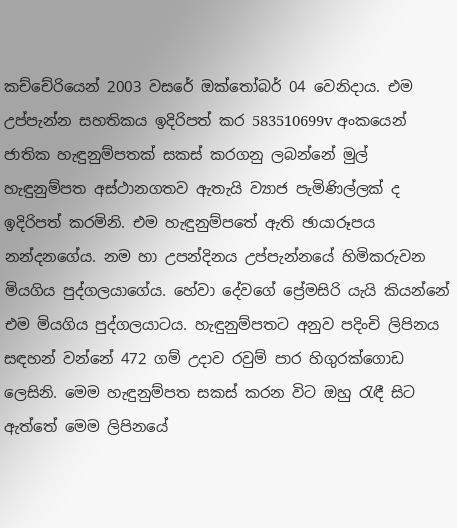කච්චේරියෙන් 2003 වසරේ ඔක්තෝබර් 04 වෙනිදාය. එම උප්පැන්න සහතිකය ඉදිරිපත් කර 583510699v අංකයෙන් ජාතික හැඳුනුම්පතක් සකස් කරගනු ලබන්නේ මුල් හැඳුනුම්පත අස්ථානගතව ඇතැයි ව්‍යාජ පැමිණිල්ලක් ද ඉදිරිපත් කරමිනි. එම හැඳුනුම්පතේ ඇති ඡායාරූපය නන්දනගේය. නම හා උපන්දිනය උප්පැන්නයේ හිමිකරුවන මියගිය පුද්ගලයාගේය. හේවා දේවගේ ප්‍රේමසිරි යැයි කියන්නේ එම මියගිය පුද්ගලයාටය. හැඳුනුම්පතට අනුව පදිංචි ලිපිනය සඳහන් වන්නේ 472 ගම් උදාව රවුම් පාර හිගුරක්ගොඩ ලෙසිනි. මෙම හැඳුනුම්පත සකස් කරන විට ඔහු රැඳී සිට ඇත්තේ මෙම ලිපිනයේ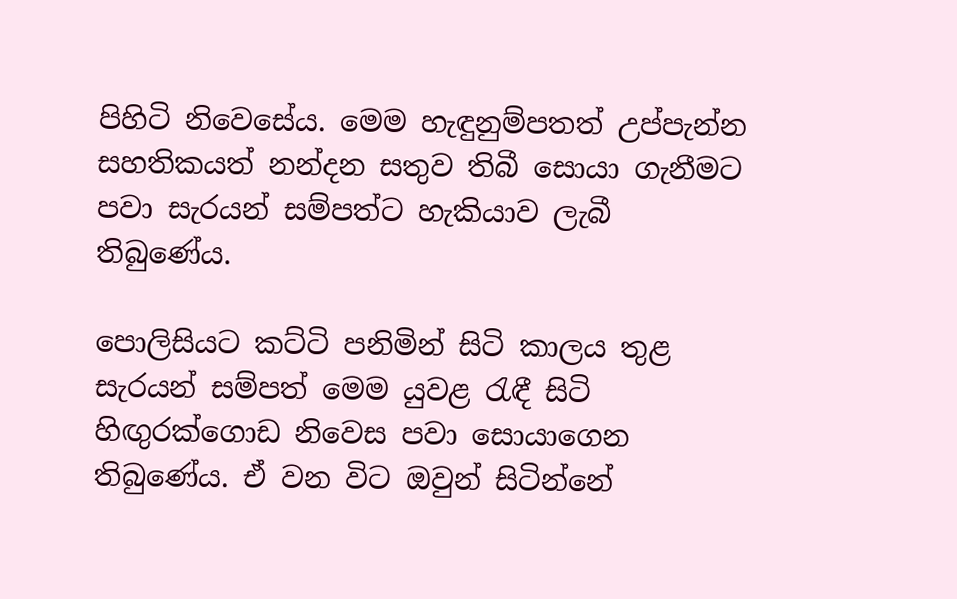පිහිටි නිවෙසේය. මෙම හැඳුනුම්පතත් උප්පැන්න සහතිකයත් නන්දන සතුව තිබී සොයා ගැනීමට පවා සැරයන් සම්පත්ට හැකියාව ලැබී තිබුණේය.

පොලිසියට කට්ටි පනිමින් සිටි කාලය තුළ සැරයන් සම්පත් මෙම යුවළ රැඳී සිටි හිඟුරක්ගොඩ නිවෙස පවා සොයාගෙන තිබුණේය. ඒ වන විට ඔවුන් සිටින්නේ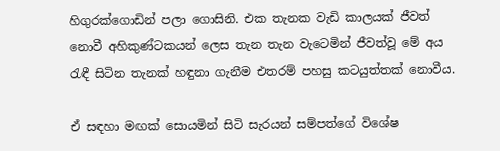හිගුරක්ගොඩින් පලා ගොසිනි. එක තැනක වැඩි කාලයක් ජීවත් නොවී අහිකුණ්ටකයන් ලෙස තැන තැන වැටෙමින් ජීවත්වූ මේ අය රැඳී සිටින තැනක් හඳුනා ගැනීම එතරම් පහසු කටයුත්තක් නොවීය.

ඒ සඳහා මඟක් සොයමින් සිටි සැරයන් සම්පත්ගේ විශේෂ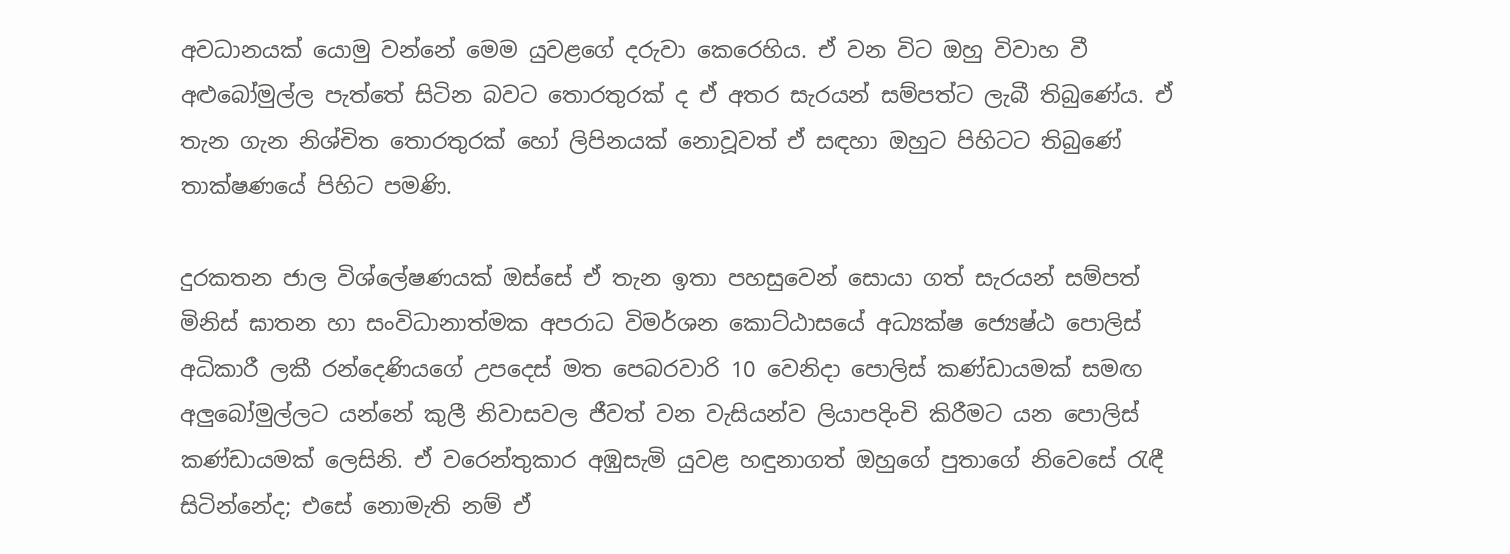අවධානයක් යොමු වන්නේ මෙම යුවළගේ දරුවා කෙරෙහිය. ඒ වන විට ඔහු විවාහ වී අළුබෝමුල්ල පැත්තේ සිටින බවට තොරතුරක් ද ඒ අතර සැරයන් සම්පත්ට ලැබී තිබුණේය. ඒ තැන ගැන නිශ්චිත තොරතුරක් හෝ ලිපිනයක් නොවූවත් ඒ සඳහා ඔහුට පිහිටට තිබුණේ තාක්ෂණයේ පිහිට පමණි.

දුරකතන ජාල විශ්ලේෂණයක් ඔස්සේ ඒ තැන ඉතා පහසුවෙන් සොයා ගත් සැරයන් සම්පත් මිනිස් ඝාතන හා සංවිධානාත්මක අපරාධ විමර්ශන කොට්ඨාසයේ අධ්‍යක්ෂ ජ්‍යෙෂ්ඨ පොලිස් අධිකාරී ලකී රන්දෙණියගේ උපදෙස් මත පෙබරවාරි 10 වෙනිදා පොලිස් කණ්ඩායමක් සමඟ අලුබෝමුල්ලට යන්නේ කුලී නිවාසවල ජීවත් වන වැසියන්ව ලියාපදිංචි කිරීමට යන පොලිස් කණ්ඩායමක් ලෙසිනි. ඒ වරෙන්තුකාර අඹුසැමි යුවළ හඳුනාගත් ඔහුගේ පුතාගේ නිවෙසේ රැඳී සිටින්නේද; එසේ නොමැති නම් ඒ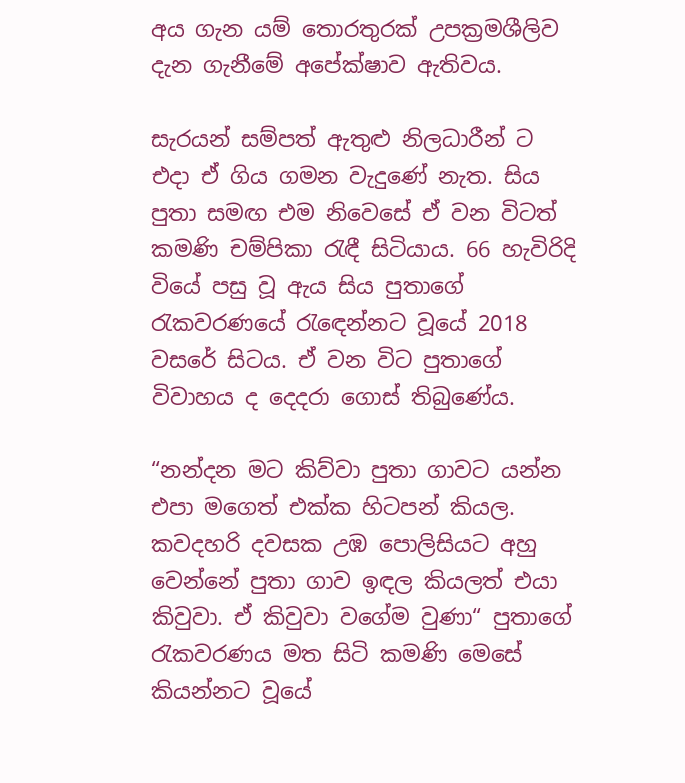අය ගැන යම් තොරතුරක් උපක්‍රමශීලිව දැන ගැනීමේ අපේක්ෂාව ඇතිවය.

සැරයන් සම්පත් ඇතුළු නිලධාරීන් ට එදා ඒ ගිය ගමන වැදුණේ නැත. සිය පුතා සමඟ එම නිවෙසේ ඒ වන විටත් කමණි චම්පිකා රැඳී සිටියාය. 66 හැවිරිදි වියේ පසු වූ ඇය සිය පුතාගේ රැකවරණයේ රැඳෙන්නට වූයේ 2018 වසරේ සිටය. ඒ වන විට පුතාගේ විවාහය ද දෙදරා ගොස් තිබුණේය.

“නන්දන මට කිව්වා පුතා ගාවට යන්න එපා මගෙත් එක්ක හිටපන් කියල. කවදහරි දවසක උඹ පොලිසියට අහු වෙන්නේ පුතා ගාව ඉඳල කියලත් එයා කිවුවා. ඒ කිවුවා වගේම වුණා“ පුතාගේ රැකවරණය මත සිටි කමණි මෙසේ කියන්නට වූයේ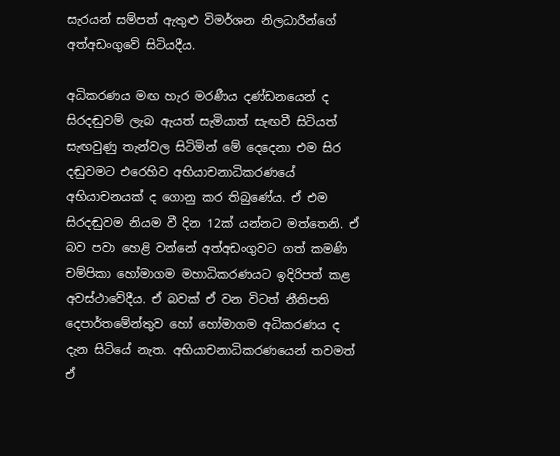සැරයන් සම්පත් ඇතුළු විමර්ශන නිලධාරීන්ගේ අත්අඩංගුවේ සිටියදීය.

අධිකරණය මඟ හැර මරණීය දණ්ඩනයෙන් ද සිරදඬුවම් ලැබ ඇයත් සැමියාත් සැඟවී සිටියත් සැඟවුණු තැන්වල සිටිමින් මේ දෙදෙනා එම සිර දඬුවමට එරෙහිව අභියාචනාධිකරණයේ අභියාචනයක් ද ගොනු කර තිබුණේය. ඒ එම සිරදඬුවම නියම වී දින 12ක් යන්නට මත්තෙනි. ඒ බව පවා හෙළි වන්නේ අත්අඩංගුවට ගත් කමණි චම්පිකා හෝමාගම මහාධිකරණයට ඉදිරිපත් කළ අවස්ථාවේදීය. ඒ බවක් ඒ වන විටත් නීතිපති දෙපාර්තමේන්තුව හෝ හෝමාගම අධිකරණය ද දැන සිටියේ නැත. අභියාචනාධිකරණයෙන් තවමත් ඒ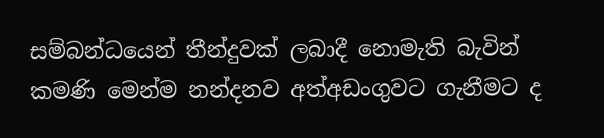සම්බන්ධයෙන් තීන්දුවක් ලබාදී නොමැති බැවින් කමණි මෙන්ම නන්දනව අත්අඩංගුවට ගැනීමට ද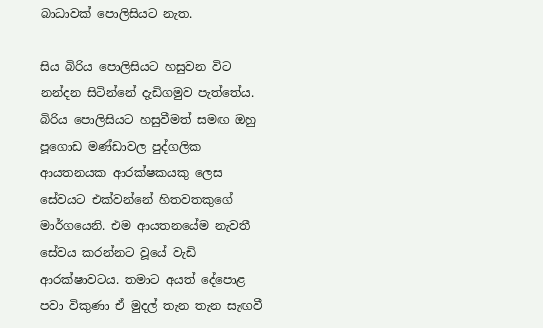බාධාවක් පොලිසියට නැත.

සිය බිරිය පොලිසියට හසුවන විට නන්දන සිටින්නේ දැඩිගමුව පැත්තේය. බිරිය පොලිසියට හසුවීමත් සමඟ ඔහු පූගොඩ මණ්ඩාවල පුද්ගලික ආයතනයක ආරක්ෂකයකු ලෙස සේවයට එක්වන්නේ හිතවතකුගේ මාර්ගයෙනි. එම ආයතනයේම නැවතී සේවය කරන්නට වූයේ වැඩි ආරක්ෂාවටය. තමාට අයත් දේපොළ පවා විකුණා ඒ මුදල් තැන තැන සැඟවී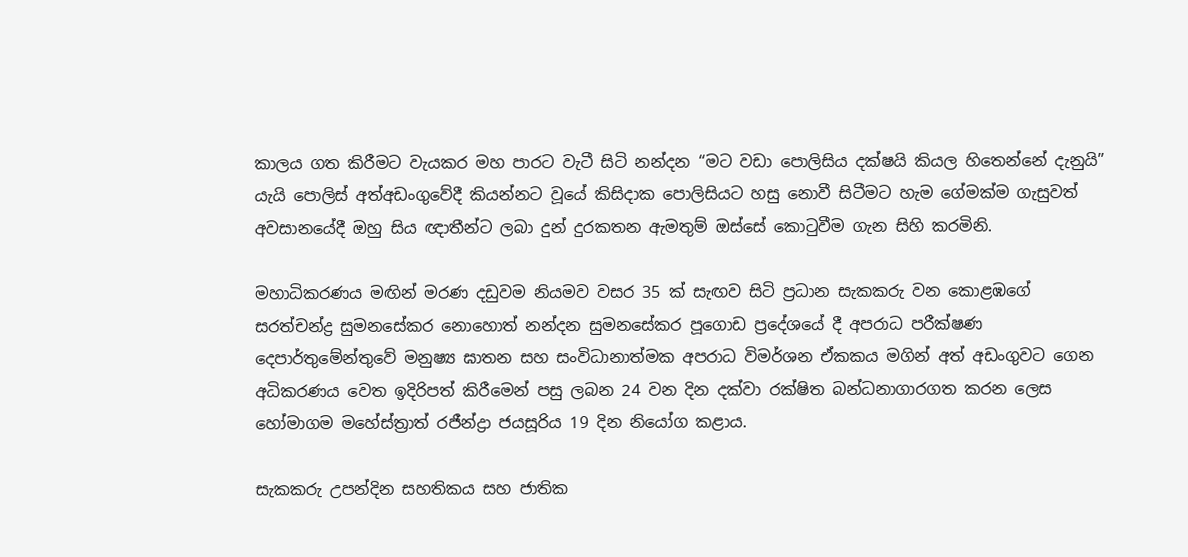කාලය ගත කිරීමට වැයකර මහ පාරට වැටී සිටි නන්දන “මට වඩා පොලිසිය දක්ෂයි කියල හිතෙන්නේ දැනුයි” යැයි පොලිස් අත්අඩංගුවේදී කියන්නට වූයේ කිසිදාක පොලිසියට හසු නොවී සිටීමට හැම ගේමක්ම ගැසුවත් අවසානයේදී ඔහු සිය ඥාතීන්ට ලබා දුන් දුරකතන ඇමතුම් ඔස්සේ කොටුවීම ගැන සිහි කරමිනි.

මහාධිකරණය මඟින් මරණ දඩුවම නියමව වසර 35 ක් සැඟව සිටි ප්‍රධාන සැකකරු වන කොළඹගේ සරත්චන්ද්‍ර සුමනසේකර නොහොත් නන්දන සුමනසේකර පූගොඩ ප්‍රදේශයේ දී අපරාධ පරීක්ෂණ දෙපාර්තුමේන්තුවේ මනුෂ්‍ය ඝාතන සහ සංවිධානාත්මක අපරාධ විමර්ශන ඒකකය මගින් අත් අඩංගුවට ගෙන අධිකරණය වෙත ඉදිරිපත් කිරීමෙන් පසු ලබන 24 වන දින දක්වා රක්ෂිත බන්ධනාගාරගත කරන ලෙස හෝමාගම මහේස්ත්‍රාත් රජීන්ද්‍රා ජයසූරිය 19 දින නියෝග කළාය.

සැකකරු උපන්දින සහතිකය සහ ජාතික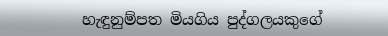හැඳුනුම්පත මියගිය පුද්ගලයකුගේ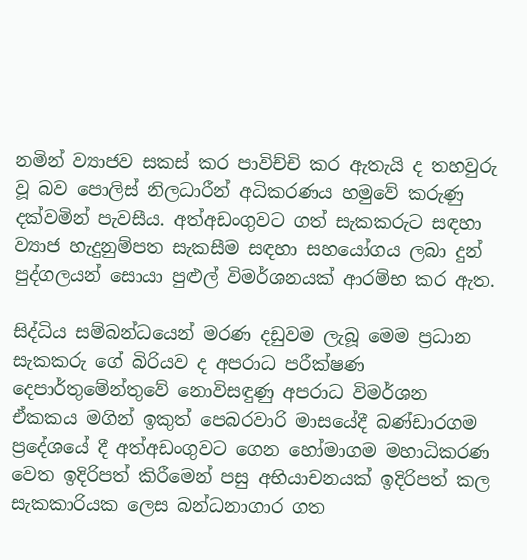නමින් ව්‍යාජව සකස් කර පාවිච්චි කර ඇතැයි ද තහවුරු වූ බව පොලිස් නිලධාරීන් අධිකරණය හමුවේ කරුණු දක්වමින් පැවසීය. අත්අඩංගුවට ගත් සැකකරුට සඳහා ව්‍යාජ හැදුනුම්පත සැකසීම සඳහා සහයෝගය ලබා දුන් පුද්ගලයන් සොයා පුළුල් විමර්ශනයක් ආරම්භ කර ඇත.

සිද්ධිය සම්බන්ධයෙන් මරණ දඩුවම ලැබූ මෙම ප්‍රධාන සැකකරු ගේ බිරියව ද අපරාධ පරීක්ෂණ දෙපාර්තුමේන්තුවේ නොවිසඳුණු අපරාධ විමර්ශන ඒකකය මගින් ඉකුත් පෙබරවාරි මාසයේදී බණ්ඩාරගම ප්‍රදේශයේ දී අත්අඩංගුවට ගෙන හෝමාගම මහාධිකරණ වෙත ඉදිරිපත් කිරීමෙන් පසු අභියාචනයක් ඉදිරිපත් කල සැකකාරියක ලෙස බන්ධනාගාර ගත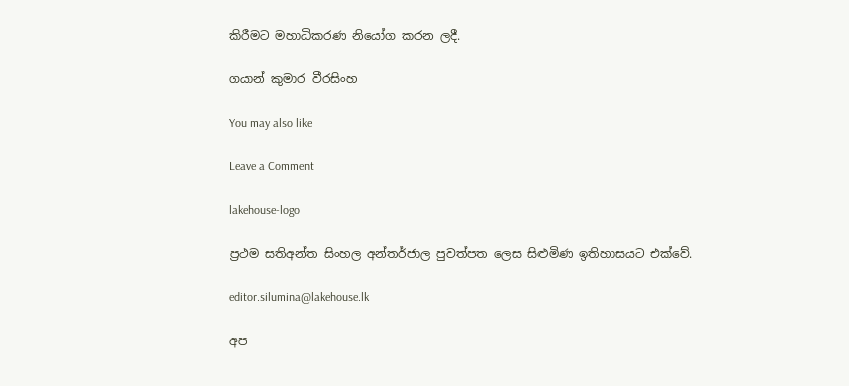කිරීමට මහාධිකරණ නියෝග කරන ලදී.

ගයාන් කුමාර වීරසිංහ

You may also like

Leave a Comment

lakehouse-logo

ප්‍රථම සතිඅන්ත සිංහල අන්තර්ජාල පුවත්පත ලෙස සිළුමිණ ඉතිහාසයට එක්වේ.

editor.silumina@lakehouse.lk

අප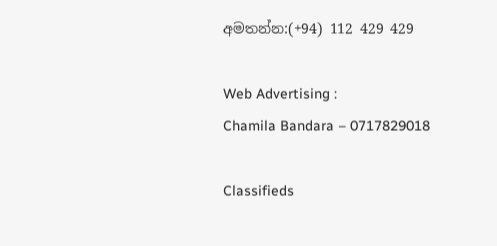අමතන්න:(+94) 112 429 429

Web Advertising :
Chamila Bandara – 0717829018

Classifieds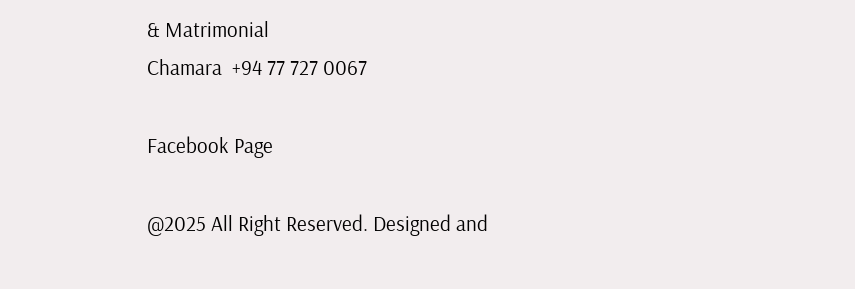& Matrimonial
Chamara  +94 77 727 0067

Facebook Page

@2025 All Right Reserved. Designed and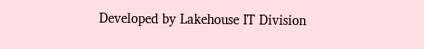Developed by Lakehouse IT Division